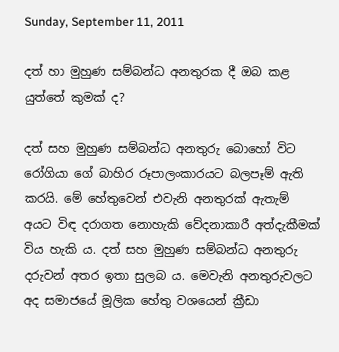Sunday, September 11, 2011

දත් හා මුහුණ සම්බන්ධ අනතුරක දී ඔබ කළ යුත්තේ කුමක්‌ ද?

දත් සහ මුහුණ සම්බන්ධ අනතුරු බොහෝ විට රෝගියා ගේ බාහිර රූපාලංකාරයට බලපෑම් ඇති කරයි. මේ හේතුවෙන් එවැනි අනතුරක්‌ ඇතැම් අයට විඳ දරාගත නොහැකි වේදනාකාරී අත්දැකීමක්‌ විය හැකි ය. දත් සහ මුහුණ සම්බන්ධ අනතුරු දරුවන් අතර ඉතා සුලබ ය. මෙවැනි අනතුරුවලට අද සමාජයේ මූලික හේතු වශයෙන් ක්‍රීඩා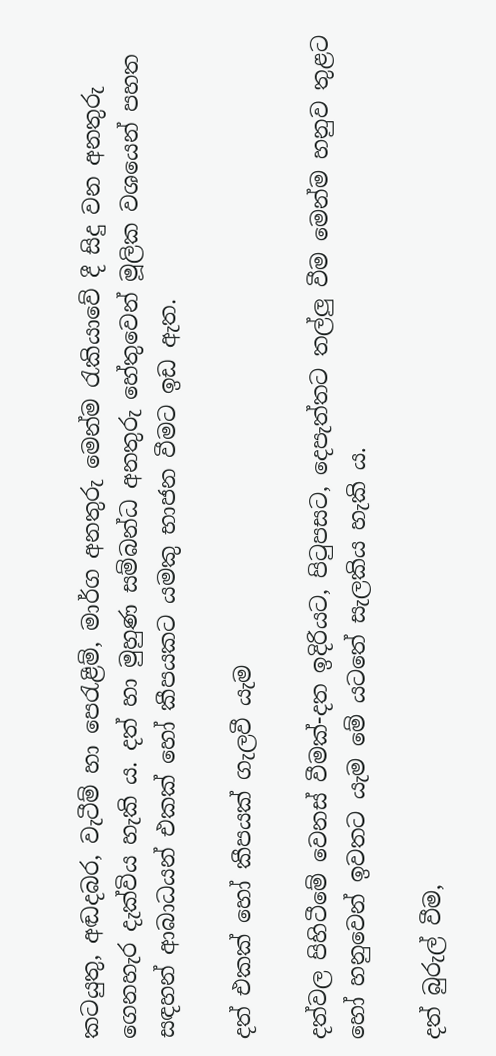කටයුතු, අඬදබර, වැටීම් හා පෙරැළීම්, මාර්ග අනතුරු මෙන්ම රැකියාවේ දී සිදු වන අනතුරු ගෙනහැර දැක්‌විය හැකි ය. දත් හා මුහුණ සම්බන්ධ අනතුරු හේතුවෙන් මූලික වශයෙන් පහත සඳහන් ආබාධයන් එකක්‌ හෝ කීපයකට යමකු භාජන වීමට ඉඩ ඇත.

දත් එකක්‌ හෝ කීපයක්‌ ගැලවී යැම

දත්වල පිහිටීමේ වෙනස්‌ වීමක්‌-දත ඉදිරියට, පිටුපසට, දෙපැත්තට තල්ලු වීම මෙන්ම හනුව තුළට හෝ හනුවෙන් ඉවතට යැම මේ යටතේ සැලකිය හැකි ය.

දත් බුරුල් වීම,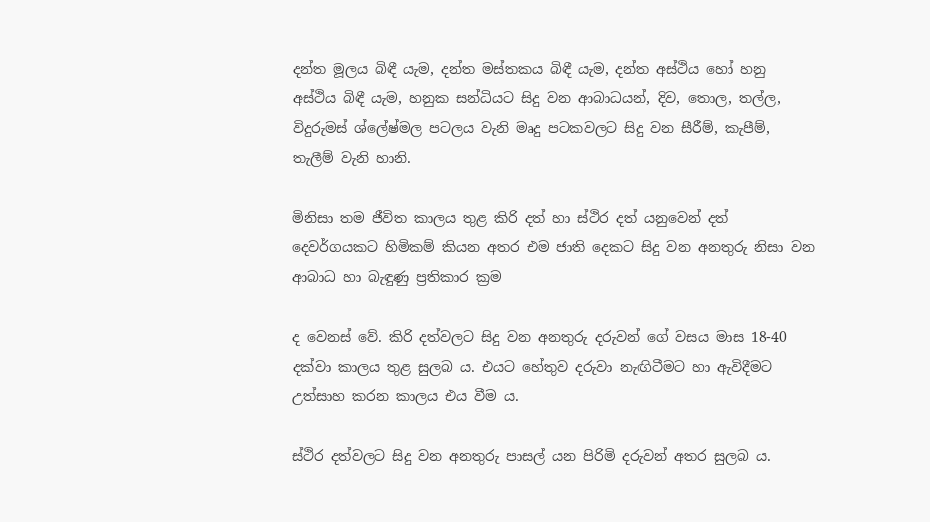දන්ත මූලය බිඳී යැම, දන්ත මස්‌තකය බිඳී යැම, දන්ත අස්‌ථිය හෝ හනු අස්‌ථිය බිඳී යැම, හනුක සන්ධියට සිදු වන ආබාධයන්, දිව, තොල, තල්ල, විදුරුමස්‌ ශ්ලේෂ්මල පටලය වැනි මෘදු පටකවලට සිදු වන සීරීම්, කැපීම්, තැලීම් වැනි හානි.

මිනිසා තම ජීවිත කාලය තුළ කිරි දත් හා ස්‌ථිර දත් යනුවෙන් දත් දෙවර්ගයකට හිමිකම් කියන අතර එම ජාති දෙකට සිදු වන අනතුරු නිසා වන ආබාධ හා බැඳුණු ප්‍රතිකාර ක්‍රම

ද වෙනස්‌ වේ. කිරි දත්වලට සිදු වන අනතුරු දරුවන් ගේ වසය මාස 18-40 දක්‌වා කාලය තුළ සුලබ ය. එයට හේතුව දරුවා නැඟිටීමට හා ඇවිදීමට උත්සාහ කරන කාලය එය වීම ය.

ස්‌ථිර දත්වලට සිදු වන අනතුරු පාසල් යන පිරිමි දරුවන් අතර සුලබ ය.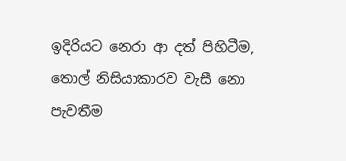ඉදිරියට නෙරා ආ දත් පිහිටීම, තොල් නිසියාකාරව වැසී නො පැවතීම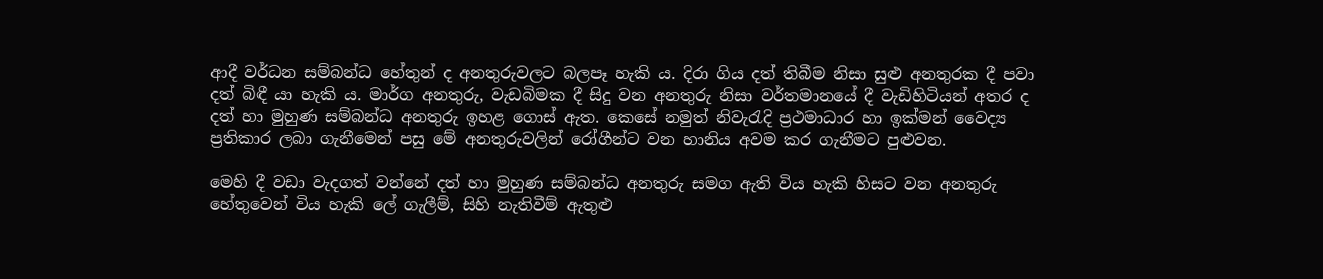ආදී වර්ධන සම්බන්ධ හේතුන් ද අනතුරුවලට බලපෑ හැකි ය. දිරා ගිය දත් තිබීම නිසා සුළු අනතුරක දී පවා දත් බිඳී යා හැකි ය. මාර්ග අනතුරු, වැඩබිමක දී සිදු වන අනතුරු නිසා වර්තමානයේ දී වැඩිහිටියන් අතර ද දත් හා මුහුණ සම්බන්ධ අනතුරු ඉහළ ගොස්‌ ඇත. කෙසේ නමුත් නිවැරැදි ප්‍රථමාධාර හා ඉක්‌මන් වෛද්‍ය ප්‍රතිකාර ලබා ගැනීමෙන් පසු මේ අනතුරුවලින් රෝගීන්ට වන හානිය අවම කර ගැනීමට පුළුවන.

මෙහි දී වඩා වැදගත් වන්නේ දත් හා මුහුණ සම්බන්ධ අනතුරු සමග ඇති විය හැකි හිසට වන අනතුරු හේතුවෙන් විය හැකි ලේ ගැලීම්, සිහි නැතිවීම් ඇතුළු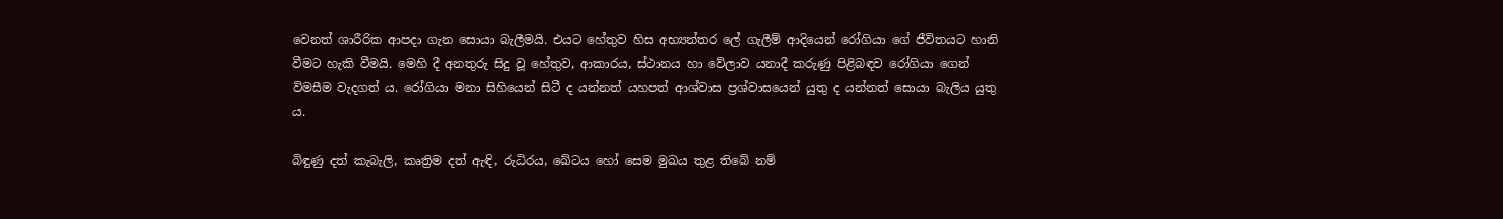වෙනත් ශාරීරික ආපදා ගැන සොයා බැලීමයි. එයට හේතුව හිස අභ්‍යන්තර ලේ ගැලීම් ආදියෙන් රෝගියා ගේ ජීවිතයට හානි වීමට හැකි වීමයි. මෙහි දී අනතුරු සිදු වූ හේතුව, ආකාරය, ස්‌ථානය හා වේලාව යනාදී කරුණු පිළිබඳව රෝගියා ගෙන් විමසීම වැදගත් ය. රෝගියා මනා සිහියෙන් සිටී ද යන්නත් යහපත් ආශ්වාස ප්‍රශ්වාසයෙන් යුතු ද යන්නත් සොයා බැලිය යුතු ය.

බිඳුණු දත් කැබැලි, කෘත්‍රිම දත් ඇඳි, රුධිරය, ඛේටය හෝ සෙම මුඛය තුළ තිබේ නම්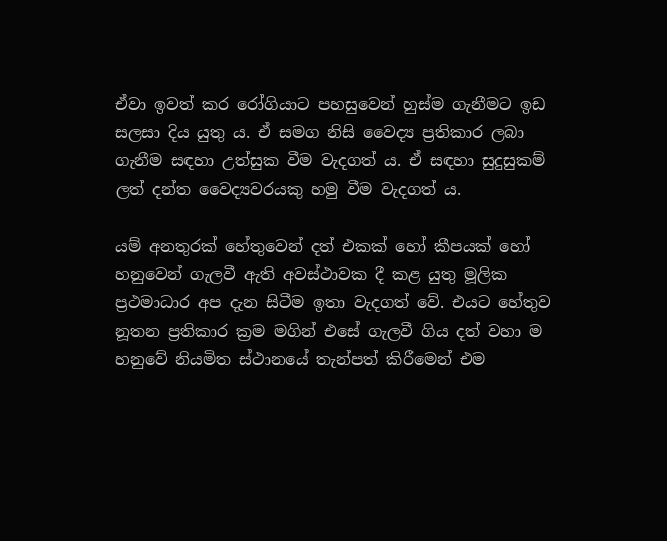ඒවා ඉවත් කර රෝගියාට පහසුවෙන් හුස්‌ම ගැනීමට ඉඩ සලසා දිය යුතු ය. ඒ සමග නිසි වෛද්‍ය ප්‍රතිකාර ලබා ගැනීම සඳහා උත්සුක වීම වැදගත් ය. ඒ සඳහා සුදුසුකම් ලත් දන්ත වෛද්‍යවරයකු හමු වීම වැදගත් ය.

යම් අනතුරක්‌ හේතුවෙන් දත් එකක්‌ හෝ කීපයක්‌ හෝ හනුවෙන් ගැලවී ඇති අවස්‌ථාවක දී කළ යුතු මූලික ප්‍රථමාධාර අප දැන සිටීම ඉතා වැදගත් වේ. එයට හේතුව නූතන ප්‍රතිකාර ක්‍රම මගින් එසේ ගැලවී ගිය දත් වහා ම හනුවේ නියමිත ස්‌ථානයේ තැන්පත් කිරීමෙන් එම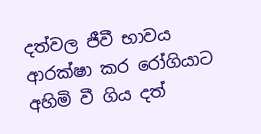දත්වල ජීවී භාවය ආරක්‌ෂා කර රෝගියාට අහිමි වී ගිය දත්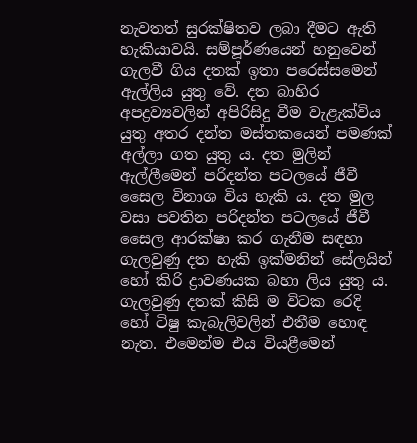නැවතත් සුරක්‌ෂිතව ලබා දීමට ඇති හැකියාවයි. සම්පූර්ණයෙන් හනුවෙන් ගැලවී ගිය දතක්‌ ඉතා පරෙස්‌සමෙන් ඇල්ලිය යුතු වේ. දත බාහිර අපද්‍රව්‍යවලින් අපිරිසිදු වීම වැළැක්‌විය යුතු අතර දන්ත මස්‌තකයෙන් පමණක්‌ අල්ලා ගත යුතු ය. දත මුලින් ඇල්ලීමෙන් පරිදන්ත පටලයේ ජීවී සෛල විනාශ විය හැකි ය. දත මුල වසා පවතින පරිදන්ත පටලයේ ජීවී සෛල ආරක්‌ෂා කර ගැනීම සඳහා ගැලවුණු දත හැකි ඉක්‌මනින් සේලයින් හෝ කිරි ද්‍රාවණයක බහා ලිය යුතු ය. ගැලවුණු දතක්‌ කිසි ම විටක රෙදි හෝ ටිෂු කැබැලිවලින් එතීම හොඳ නැත. එමෙන්ම එය වියළීමෙන්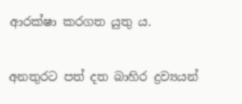ආරක්‌ෂා කරගත යුතු ය.

අනතුරට පත් දත බාහිර ද්‍රව්‍යයන්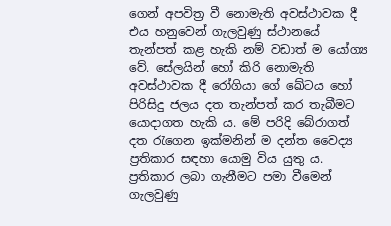ගෙන් අපවිත්‍ර වී නොමැති අවස්‌ථාවක දී එය හනුවෙන් ගැලවුණු ස්‌ථානයේ තැන්පත් කළ හැකි නම් වඩාත් ම යෝග්‍ය වේ. සේලයින් හෝ කිරි නොමැති අවස්‌ථාවක දී රෝගියා ගේ ඛේටය හෝ පිරිසිදු ජලය දත තැන්පත් කර තැබීමට යොදාගත හැකි ය. මේ පරිදි බේරාගත් දත රැගෙන ඉක්‌මනින් ම දන්ත වෛද්‍ය ප්‍රතිකාර සඳහා යොමු විය යුතු ය. ප්‍රතිකාර ලබා ගැනීමට පමා වීමෙන් ගැලවුණු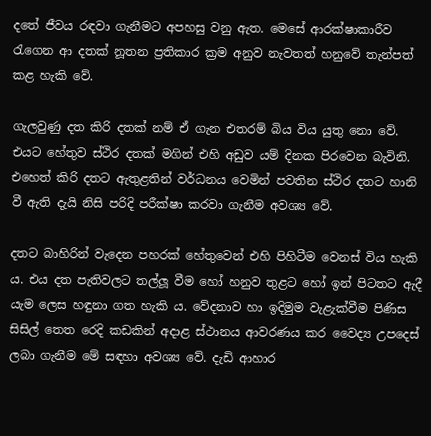දතේ ජීවය රඳවා ගැනීමට අපහසු වනු ඇත. මෙසේ ආරක්‌ෂාකාරීව රැගෙන ආ දතක්‌ නූතන ප්‍රතිකාර ක්‍රම අනුව නැවතත් හනුවේ තැන්පත් කළ හැකි වේ.

ගැලවුණු දත කිරි දතක්‌ නම් ඒ ගැන එතරම් බිය විය යුතු නො වේ. එයට හේතුව ස්‌ථිර දතක්‌ මගින් එහි අඩුව යම් දිනක පිරවෙන බැවිනි. එහෙත් කිරි දතට ඇතුළතින් වර්ධනය වෙමින් පවතින ස්‌ථිර දතට හානි වී ඇති දැයි නිසි පරිදි පරීක්‌ෂා කරවා ගැනීම අවශ්‍ය වේ.

දතට බාහිරින් වැදෙන පහරක්‌ හේතුවෙන් එහි පිහිටීම වෙනස්‌ විය හැකි ය. එය දත පැතිවලට තල්ලූ වීම හෝ හනුව තුළට හෝ ඉන් පිටතට ඇදී යැම ලෙස හඳුනා ගත හැකි ය. වේදනාව හා ඉදිමුම වැළැක්‌වීම පිණිස සිසිල් තෙත රෙදි කඩකින් අදාළ ස්‌ථානය ආවරණය කර වෛද්‍ය උපදෙස්‌ ලබා ගැනීම මේ සඳහා අවශ්‍ය වේ. දැඩි ආහාර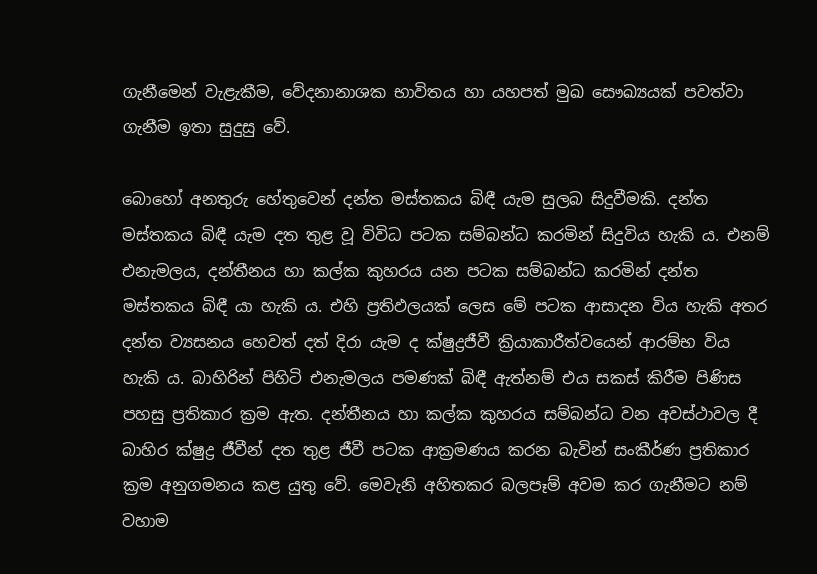ගැනීමෙන් වැළැකීම, වේදනානාශක භාවිතය හා යහපත් මුඛ සෞඛ්‍යයක්‌ පවත්වා ගැනීම ඉතා සුදුසු වේ.

බොහෝ අනතුරු හේතුවෙන් දන්ත මස්‌තකය බිඳී යැම සුලබ සිදුවීමකි. දන්ත මස්‌තකය බිඳී යැම දත තුළ වූ විවිධ පටක සම්බන්ධ කරමින් සිදුවිය හැකි ය. එනම් එනැමලය, දන්තීනය හා කල්ක කුහරය යන පටක සම්බන්ධ කරමින් දන්ත මස්‌තකය බිඳී යා හැකි ය. එහි ප්‍රතිඵලයක්‌ ලෙස මේ පටක ආසාදන විය හැකි අතර දන්ත ව්‍යසනය හෙවත් දත් දිරා යැම ද ක්‌ෂුද්‍රජීවී ක්‍රියාකාරීත්වයෙන් ආරම්භ විය හැකි ය. බාහිරින් පිහිටි එනැමලය පමණක්‌ බිඳී ඇත්නම් එය සකස්‌ කිරීම පිණිස පහසු ප්‍රතිකාර ක්‍රම ඇත. දන්තීනය හා කල්ක කුහරය සම්බන්ධ වන අවස්‌ථාවල දී බාහිර ක්‌ෂුද්‍ර ජීවීන් දත තුළ ජීවී පටක ආක්‍රමණය කරන බැවින් සංකීර්ණ ප්‍රතිකාර ක්‍රම අනුගමනය කළ යුතු වේ. මෙවැනි අහිතකර බලපෑම් අවම කර ගැනීමට නම් වහාම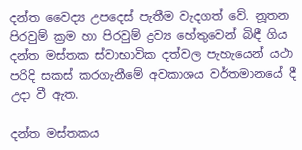දන්ත වෛද්‍ය උපදෙස්‌ පැතීම වැදගත් වේ. නූතන පිරවුම් ක්‍රම හා පිරවුම් ද්‍රව්‍ය හේතුවෙන් බිඳී ගිය දන්ත මස්‌තක ස්‌වාභාවික දත්වල පැහැයෙන් යථා පරිදි සකස්‌ කරගැනීමේ අවකාශය වර්තමානයේ දී උදා වී ඇත.

දන්ත මස්‌තකය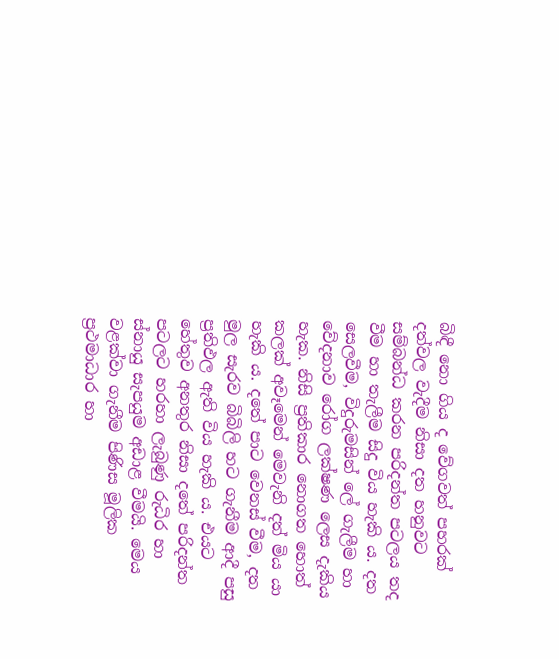බිඳී නො ගිය ද වේගවත් පහරක්‌ දත්වල වැදීම නිසා දත හනුවට සම්බන්ධ කරන පරිදන්ත පටලය තද වීම හා තැලීම සිදු විය හැකි ය. දත සෙලවීම, විදුරුමසින් ලේ ගැලීම හා වේදනාව රෝග ලක්‌ෂණ ලෙස දැකිය හැක. නිසි ප්‍රතිකාර නොගත හොත් කලක්‌ අවෑමෙන් මෙවැනි දත් මිය යා හැකි ය. දතේ පාට වෙනස්‌ වීම, දත මුල සැරව බිබිලි හට ගැනීම ආදී පසු ප්‍රතිඵල ඇති විය හැකි ය. එයට හේතුව අනතුර නිසා දතේ පරිදන්ත පටලට හරහා ලැබුණු රුධිර හා ස්‌නායු සැපයුම අඩාළ වීමයි. මෙය වළක්‌වා ගැනීම පිණිස මූලික ප්‍රථමාධාර හා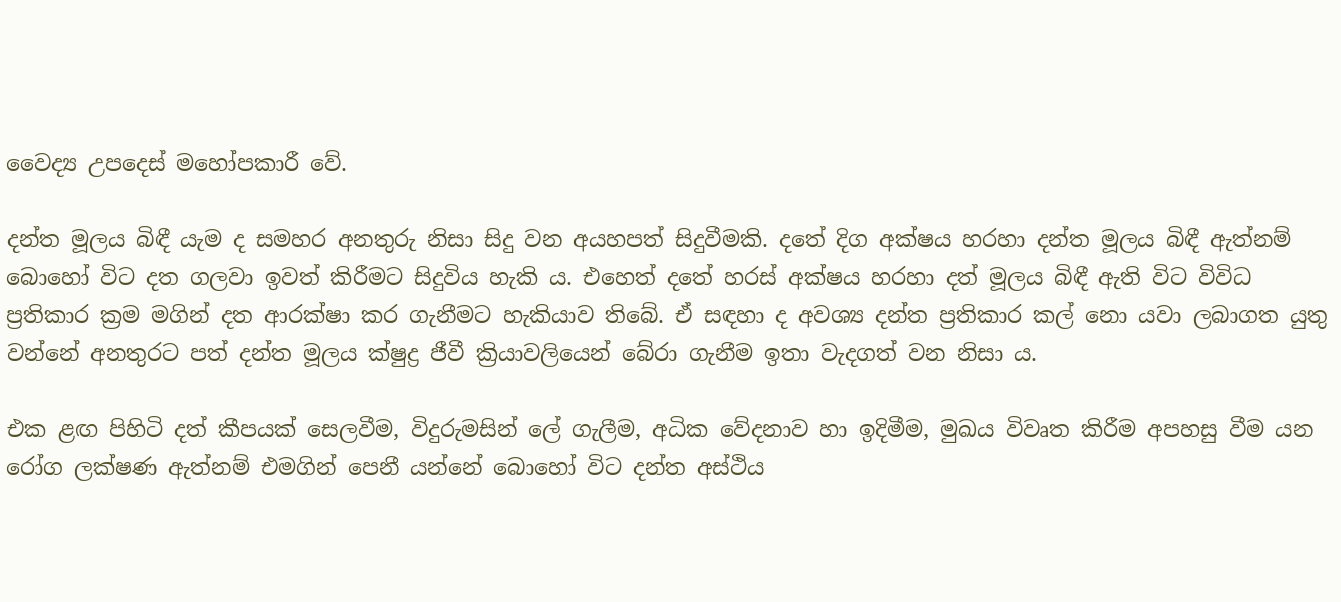වෛද්‍ය උපදෙස්‌ මහෝපකාරී වේ.

දන්ත මූලය බිඳී යැම ද සමහර අනතුරු නිසා සිදු වන අයහපත් සිදුවීමකි. දතේ දිග අක්‌ෂය හරහා දන්ත මූලය බිඳී ඇත්නම් බොහෝ විට දත ගලවා ඉවත් කිරීමට සිදුවිය හැකි ය. එහෙත් දතේ හරස්‌ අක්‌ෂය හරහා දත් මූලය බිඳී ඇති විට විවිධ ප්‍රතිකාර ක්‍රම මගින් දත ආරක්‌ෂා කර ගැනීමට හැකියාව තිබේ. ඒ සඳහා ද අවශ්‍ය දන්ත ප්‍රතිකාර කල් නො යවා ලබාගත යුතු වන්නේ අනතුරට පත් දන්ත මූලය ක්‌ෂුද්‍ර ජීවී ක්‍රියාවලියෙන් බේරා ගැනීම ඉතා වැදගත් වන නිසා ය.

එක ළඟ පිහිටි දත් කීපයක්‌ සෙලවීම, විදුරුමසින් ලේ ගැලීම, අධික වේදනාව හා ඉදිමීම, මුඛය විවෘත කිරීම අපහසු වීම යන රෝග ලක්‌ෂණ ඇත්නම් එමගින් පෙනී යන්නේ බොහෝ විට දන්ත අස්‌ථිය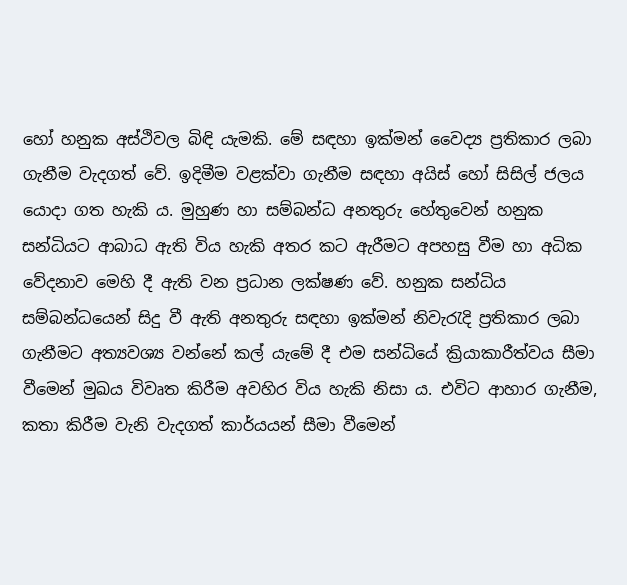හෝ හනුක අස්‌ථිවල බිඳි යැමකි. මේ සඳහා ඉක්‌මන් වෛද්‍ය ප්‍රතිකාර ලබා ගැනීම වැදගත් වේ. ඉදිමීම වළක්‌වා ගැනීම සඳහා අයිස්‌ හෝ සිසිල් ජලය යොදා ගත හැකි ය. මුහුණ හා සම්බන්ධ අනතුරු හේතුවෙන් හනුක සන්ධියට ආබාධ ඇති විය හැකි අතර කට ඇරීමට අපහසු වීම හා අධික වේදනාව මෙහි දී ඇති වන ප්‍රධාන ලක්‌ෂණ වේ. හනුක සන්ධිය සම්බන්ධයෙන් සිදු වී ඇති අනතුරු සඳහා ඉක්‌මන් නිවැරැදි ප්‍රතිකාර ලබා ගැනීමට අත්‍යවශ්‍ය වන්නේ කල් යැමේ දී එම සන්ධියේ ක්‍රියාකාරීත්වය සීමා වීමෙන් මුඛය විවෘත කිරීම අවහිර විය හැකි නිසා ය. එවිට ආහාර ගැනීම, කතා කිරීම වැනි වැදගත් කාර්යයන් සීමා වීමෙන්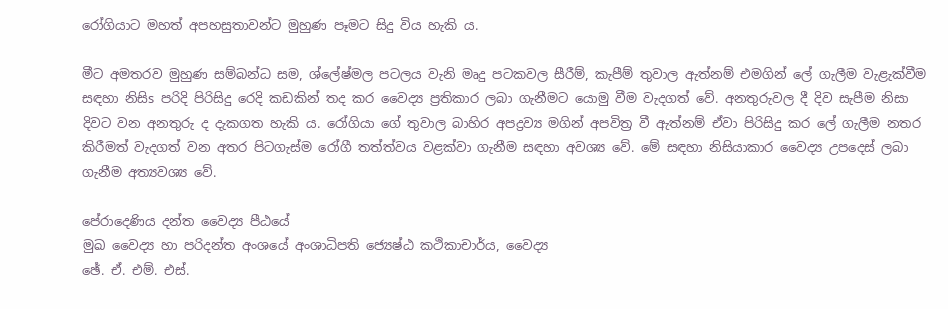රෝගියාට මහත් අපහසුතාවන්ට මුහුණ පෑමට සිදු විය හැකි ය.

මීට අමතරව මුහුණ සම්බන්ධ සම, ශ්ලේෂ්මල පටලය වැනි මෘදු පටකවල සීරීම්, කැපීම් තුවාල ඇත්නම් එමගින් ලේ ගැලීම වැළැක්‌වීම සඳහා නිසිs පරිදි පිරිසිදු රෙදි කඩකින් තද කර වෛද්‍ය ප්‍රතිකාර ලබා ගැනීමට යොමු වීම වැදගත් වේ. අනතුරුවල දී දිව සැපීම නිසා දිවට වන අනතුරු ද දැකගත හැකි ය. රෝගියා ගේ තුවාල බාහිර අපද්‍රව්‍ය මගින් අපවිත්‍ර වී ඇත්නම් ඒවා පිරිසිදු කර ලේ ගැලීම නතර කිරීමත් වැදගත් වන අතර පිටගැස්‌ම රෝගී තත්ත්වය වළක්‌වා ගැනීම සඳහා අවශ්‍ය වේ. මේ සඳහා නිසියාකාර වෛද්‍ය උපදෙස්‌ ලබා ගැනීම අත්‍යවශ්‍ය වේ.

පේරාදෙණිය දන්ත වෛද්‍ය පීඨයේ
මුඛ වෛද්‍ය හා පරිදන්ත අංශයේ අංශාධිපති ජ්‍යෙෂ්ඨ කථිකාචාර්ය, වෛද්‍ය
ඡේ. ඒ. එම්. එස්‌.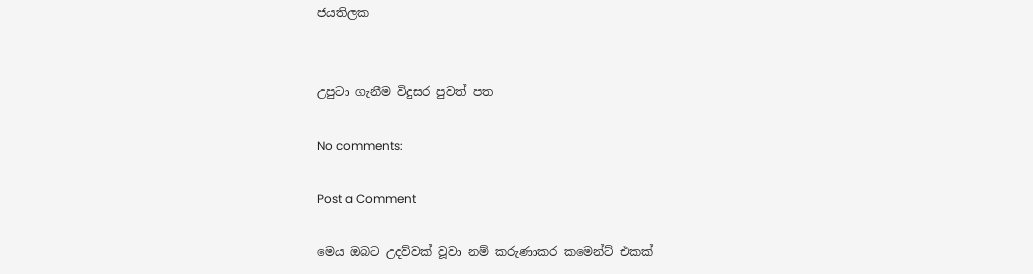ජයතිලක


උපුටා ගැනීම විදුසර පුවත් පත

No comments:

Post a Comment

මෙය ඔබට උදව්වක් වූවා නම් කරුණාකර කමෙන්ට් එකක්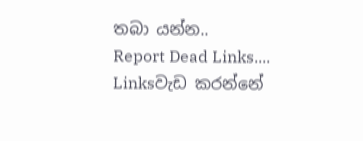තබා යන්න..
Report Dead Links....
Linksවැඩ කරන්නේ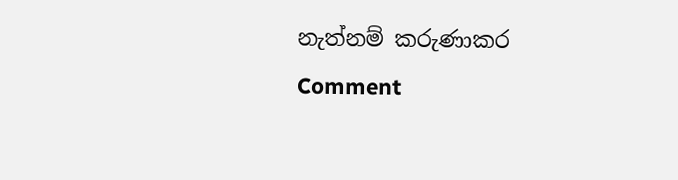නැත්නම් කරුණාකර Comment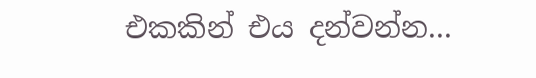එකකින් එය දන්වන්න...